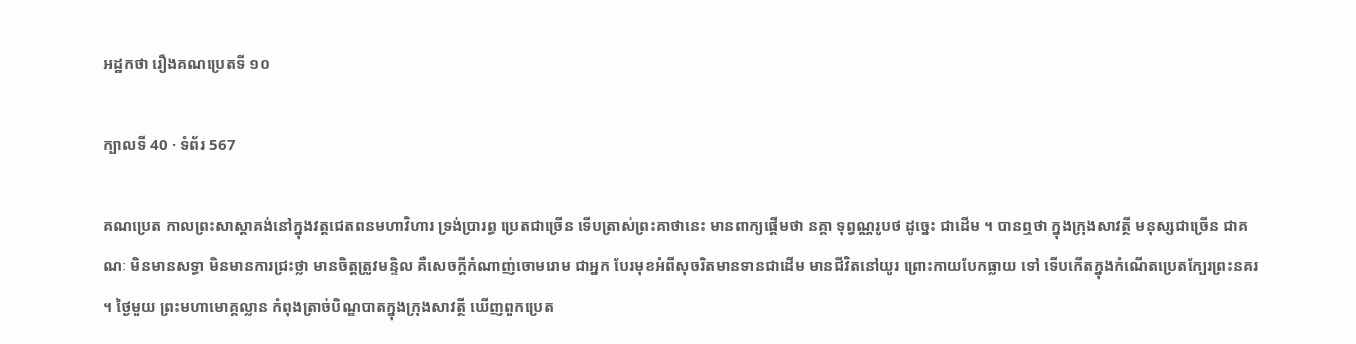អដ្ឋកថា រឿងគណប្រេតទី ១០

ក្បាលទី 40 · ទំព័រ 567

គណប្រេត កាលព្រះសាស្តាគង់នៅក្នុងវត្តជេតពនមហាវិហារ ទ្រង់ប្រារព្ធ ប្រេតជាច្រើន ទើបត្រាស់ព្រះគាថានេះ មានពាក្យផ្តើមថា នគ្គា ទុព្វណ្ណរូបថ ដូច្នេះ ជាដើម ។ បានឮថា ក្នុងក្រុងសាវត្ថី មនុស្សជាច្រើន ជាគណៈ មិនមានសទ្ធា មិនមានការជ្រះថ្លា មានចិត្តត្រូវមន្ទិល គឺសេចក្តីកំណាញ់ចោមរោម ជាអ្នក បែរមុខអំពីសុចរិតមានទានជាដើម មានជីវិតនៅយូរ ព្រោះកាយបែកធ្លាយ ទៅ ទើបកើតក្នុងកំណើតប្រេតក្បែរព្រះនគរ ។ ថ្ងៃមួយ ព្រះមហាមោគ្គល្លាន កំពុងត្រាច់បិណ្ឌបាតក្នុងក្រុងសាវត្ថី ឃើញពួកប្រេត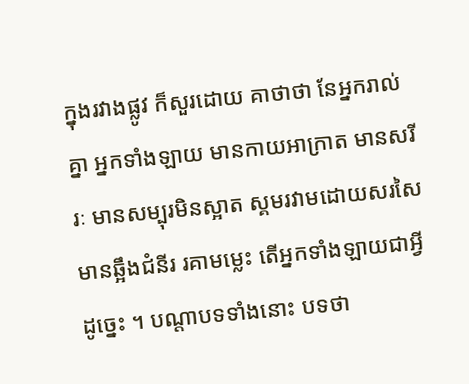ក្នុងរវាងផ្លូវ ក៏សួរដោយ គាថាថា នែអ្នករាល់គ្នា អ្នកទាំងឡាយ មានកាយអាក្រាត មានសរីរៈ មានសម្បុរមិនស្អាត ស្គមរវាមដោយសរសៃ មានឆ្អឹងជំនីរ រគាមម្លេះ តើអ្នកទាំងឡាយជាអ្វី ដូច្នេះ ។ បណ្តាបទទាំងនោះ បទថា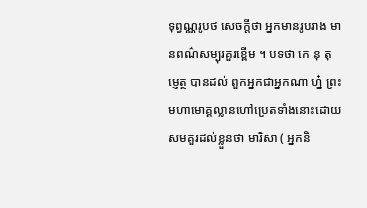ទុព្វណ្ណរូបថ សេចក្តីថា អ្នកមានរូបរាង មានពណ៌សម្បុរគួរខ្ពើម ។ បទថា កេ នុ តុម្ញេត្ថ បានដល់ ពួកអ្នកជាអ្នកណា ហ្ន៎ ព្រះមហាមោគ្គល្លានហៅប្រេតទាំងនោះដោយសមគួរដល់ខ្លួនថា មារិសា ( អ្នកនិ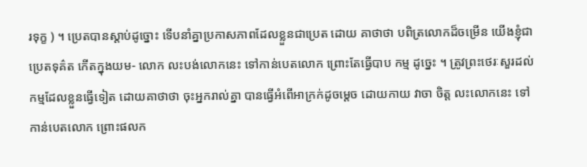រទុក្ខ ) ។ ប្រេតបានស្តាប់ដូច្នោះ ទើបនាំគ្នាប្រកាសភាពដែលខ្លួនជាប្រេត ដោយ គាថាថា បពិត្រលោកដ៏ចម្រើន យើងខ្ញុំជាប្រេតទុគ៌ត កើតក្នុងយម- លោក លះបង់លោកនេះ ទៅកាន់បេតលោក ព្រោះតែធ្វើបាប កម្ម ដូច្នេះ ។ ត្រូវព្រះថេរៈសួរដល់កម្មដែលខ្លួនធ្វើទៀត ដោយគាថាថា ចុះអ្នករាល់គ្នា បានធ្វើអំពើអាក្រក់ដូចម្តេច ដោយកាយ វាចា ចិត្ត លះលោកនេះ ទៅកាន់បេតលោក ព្រោះផលក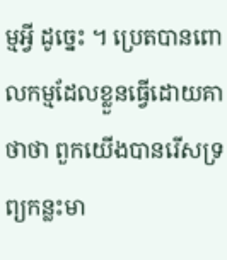ម្មអ្វី ដូច្នេះ ។ ប្រេតបានពោលកម្មដែលខ្លួនធ្វើដោយគាថាថា ពួកយើងបានរើសទ្រព្យកន្លះមា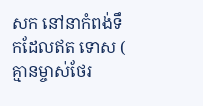សក នៅនាកំពង់ទឹកដែលឥត ទោស ( គ្មានម្ចាស់ថែរ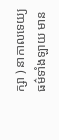ក្សា ) នាកាលទេយ្យធម៌ទាំងឡាយ មាន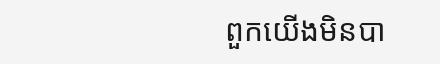ពួកយើងមិនបា